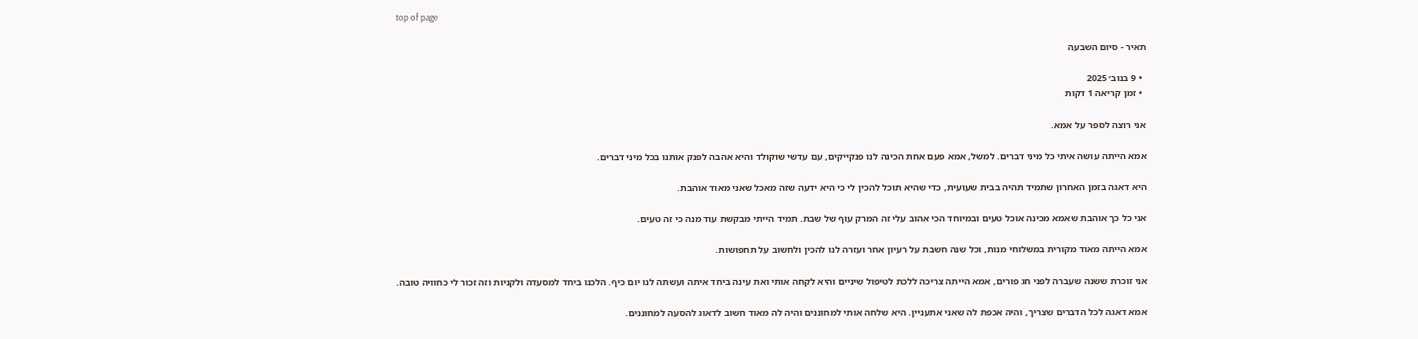top of page

תאיר - סיום השבעה

  • 9 בנוב׳ 2025
  • זמן קריאה 1 דקות

אני רוצה לספר על אמא.

אמא הייתה עושה איתי כל מיני דברים. למשל, אמא פעם אחת הכינה לנו פנקייקים, עם עדשי שוקולד והיא אהבה לפנק אותנו בכל מיני דברים.

היא דאגה בזמן האחרון שתמיד תהיה בבית שעועית, כדי שהיא תוכל להכין לי כי היא ידעה שזה מאכל שאני מאוד אוהבת.

אני כל כך אוהבת שאמא מכינה אוכל טעים ובמיוחד הכי אהוב עלי זה המרק עוף של שבת. תמיד הייתי מבקשת עוד מנה כי זה טעים.

אמא הייתה מאוד מקורית במשלוחי מנות, וכל שנה חשבת על רעיון אחר ועזרה לנו להכין ולחשוב על תחפושות.

אני זוכרת ששנה שעברה לפני חג פורים, אמא הייתה צריכה ללכת לטיפול שיניים והיא לקחה אותי ואת עינה ביחד איתה ועשתה לנו יום כיף. הלכנו ביחד למסעדה ולקניות וזה זכור לי כחוויה טובה.

אמא דאגה לכל הדברים שצריך, והיה אכפת לה שאני אתעניין. היא שלחה אותי למחוננים והיה לה מאוד חשוב לדאוג להסעה למחוננים.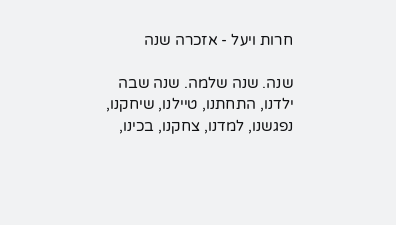חרות ויעל - אזכרה שנה

שנה. שנה שלמה. שנה שבה ילדנו, התחתנו, טיילנו, שיחקנו, נפגשנו, למדנו, צחקנו, בכינו,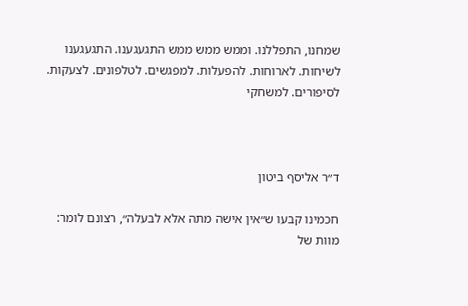שמחנו, התפללנו. וממש ממש ממש התגעגענו. התגעגענו לשיחות. לארוחות. להפעלות. למפגשים. לטלפונים. לצעקות. לסיפורים. למשחקי



ד״ר אליסף ביטון

חכמינו קבעו ש״אין אישה מתה אלא לבעלה״, רצונם לומר: מוות של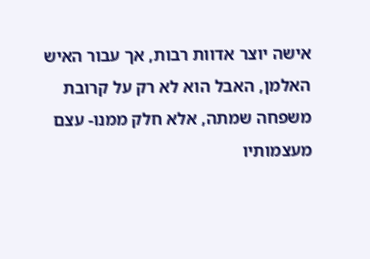אישה יוצר אדוות רבות, אך עבור האיש האלמן, האבל הוא לא רק על קרובת משפחה שמתה, אלא חלק ממנו- עצם מעצמותיו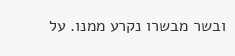ובשר מבשרו נקרע ממנו. על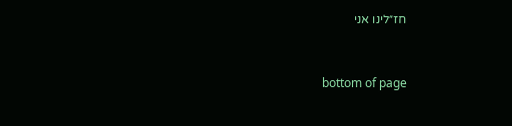חז״לינו אני



bottom of page